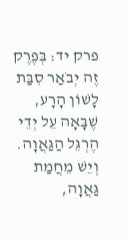פרק יד: בְּפֶרֶק זֶה יְבֹאַר סִבַּת לָשׁוֹן הָרָע, שֶׁבָּאָה עֵל יְדֵי הֶרְגֵּל הַגַּאֲוָה.
וְיֵשׁ מֵחֲמַת גַּאֲוָה,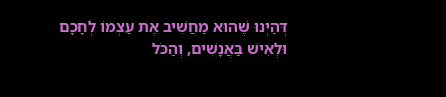דְּהַיְנוּ שֶׁהוּא מַחֲשִׁיב אֶת עַצְמוֹ לְחָכָם וּלְאִישׁ בַּאֲנָשִׁים, וְהַכֹּל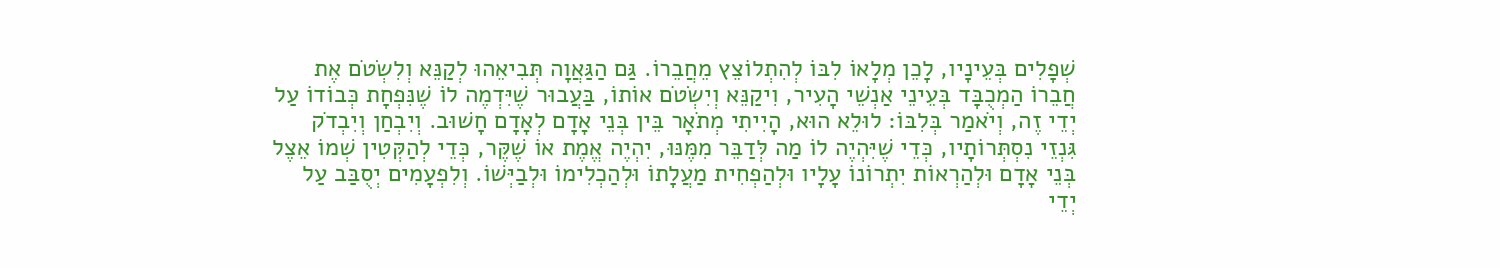שְׁפָלִים בְּעֵינָיו, לָכֵן מְלָאוֹ לִבּוֹ לְהִתְלוֹצֵץ מֵחֲבֵרוֹ. גַּם הַגַּאֲוָה תְּבִיאֵהוּ לְקַנֵּא וְלִשְׂטֹם אֶת חֲבֵרוֹ הַמְכֻבָּד בְּעֵינֵי אַנְשֵׁי הָעִיר, וִיקַנֵּא וְיִשְׂטֹם אוֹתוֹ, בַּעֲבוּר שֶׁיִּדְמֶה לוֹ שֶׁנִּפְחָת כְּבוֹדוֹ עַל יְדֵי זֶה, וְיֹאמַר בְּלִבּוֹ: לוּלֵא הוּא, הָיִיתִי מְתֹאָר בֵּין בְּנֵי אָדָם לְאָדָם חָשׁוּב. וְיִבְחַן וְיִבְדֹק גִּנְזֵי נִסְתְּרוֹתָיו, כְּדֵי שֶׁיִּהְיֶה לוֹ מַה לְּדַבֵּר מִמֶּנּוּ, יִהְיֶה אֱמֶת אוֹ שֶׁקֶּר, כְּדֵי לְהַקְּטִין שְׁמוֹ אֵצֶל בְּנֵי אָדָם וּלְהַרְאוֹת יִתְרוֹנוֹ עָלָיו וּלְהַפְחִית מַעֲלָתוֹ וּלְהַכְלִימוֹ וּלְבַיְּשׁוֹ. וְלִפְעָמִים יְסֻבַּב עַל יְדֵי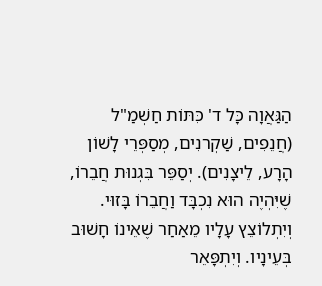הַגַּאֲוָה כָּל ד' כִּתּוֹת חַשְׁמַ"ל (חֲנֵפִים, שַׁקְרנִים, מְסַפְּרֵי לָשׁוֹן הָרָע, לֵיצָנִים). יְסַפֵּר בִּגְנוּת חֲבֵרוֹ, שֶׁיִּהְיֶה הוּא נִכְבָּד וַחֲבֵרוֹ בָּזוּי. וְיִתְלוֹצֵץ עָלָיו מֵאַחַר שֶׁאֵינוֹ חָשׁוּב בְּעֵינָיו. וְיִתְפָּאֵר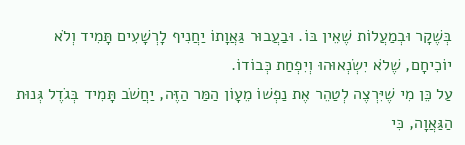בְּשֶׁקָר וּבְמַעֲלוֹת שֶׁאֵין בּוֹ. וּבַעֲבוּר גַּאֲוָתוֹ יַחֲנִיף לָרְשָׁעִים תָּמִיד וְלֹא יוֹכִיחָם, שֶׁלֹא יִשְׂנְאוּהוּ וְיִפְחַת כְּבוֹדוֹ.
עַל כֵּן מִי שֶׁיִּרְצֶה לְטַהֵר אֶת נַפְשׁוֹ מֵעָוֹן הַמַּר הַזֶּה, יַחֲשֹׁב תָּמִיד בְּגֹדֶל גְּנוּת הַגַּאֲוָה, כִּי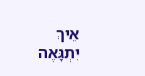אֵיךְ יִתְגָּאֶה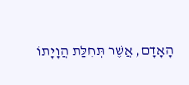הָאָדָם, אֲשֶׁר תְּחִלַּת הֲוָיָתוֹ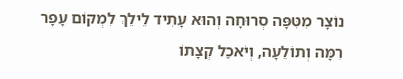נוֹצָר מִטִּפָּה סְרוּחָה וְהוּא עָתִיד לֵילֵךְ לִמְקוֹם עָפָר רִמָּה וְתוֹלֵעָה, וְיֹאכַל קְצָתוֹ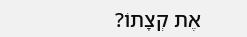אֶת קְצָתוֹ?